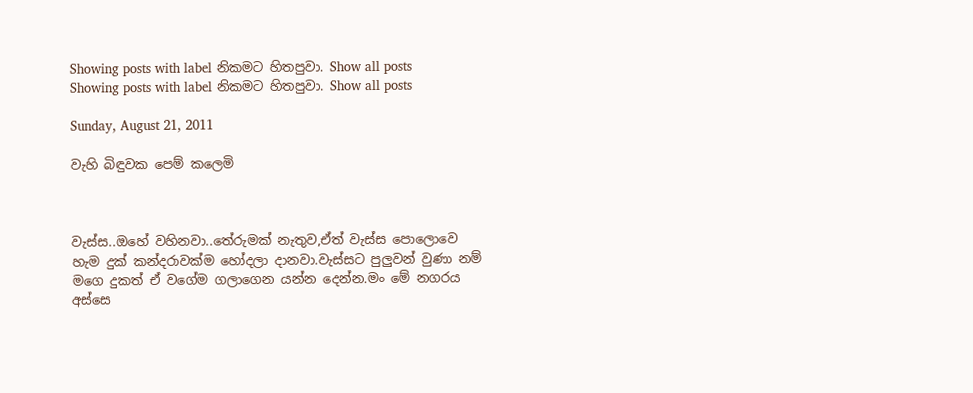Showing posts with label නිකමට හිතපුවා. Show all posts
Showing posts with label නිකමට හිතපුවා. Show all posts

Sunday, August 21, 2011

වැහි බිඳුවක පෙම් කලෙමි



වැස්ස..ඔහේ වහිනවා..තේරුමක් නැතුව,ඒත් වැස්ස පොලොවෙ හැම දුක් කන්දරාවක්ම හෝදලා දානවා.වැස්සට පුලුවන් වුණා නම් මගෙ දුකත් ඒ වගේම ගලාගෙන යන්න දෙන්න.මං මේ නගරය අස්සෙ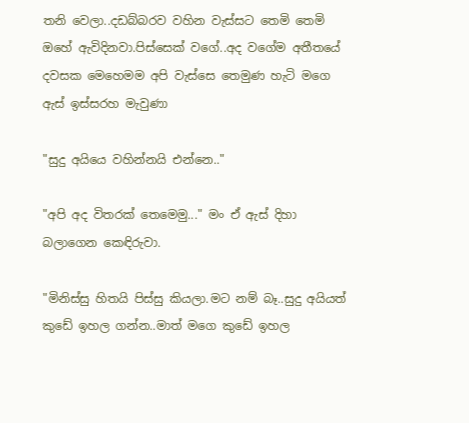තනි වෙලා..දඩබ්බරව වහින වැස්සට තෙමි තෙමි ඔහේ ඇවිදිනවා.පිස්සෙක් වගේ..අද වගේම අතීතයේ දවසක මෙහෙමම අපි වැස්සෙ තෙමුණ හැටි මගෙ ඇස් ඉස්සරහ මැවුණා

"සුදු අයියෙ වහින්නයි එන්නෙ.."

"අපි අද විතරක් තෙමෙමු..." මං ඒ ඇස් දිහා බලාගෙන කෙඳිරුවා.

"මිනිස්සු හිතයි පිස්සු කියලා.මට නම් බෑ..සුදු අයියත් කුඩේ ඉහල ගන්න..මාත් මගෙ කුඩේ ඉහල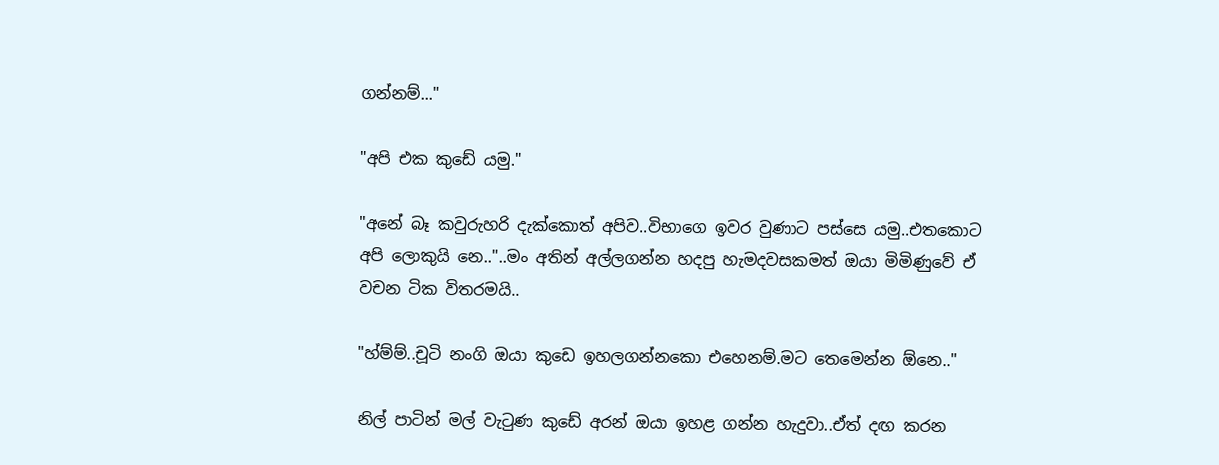ගන්නම්..."

"අපි එක කුඩේ යමු."

"අනේ බෑ කවුරුහරි දැක්කොත් අපිව..විභාගෙ ඉවර වුණාට පස්සෙ යමු..එතකොට අපි ලොකුයි නෙ.."..මං අතින් අල්ලගන්න හදපු හැමදවසකමත් ඔයා මිමිණුවේ ඒ වචන ටික විතරමයි..

"හ්ම්ම්..චූටි නංගි ඔයා කුඩෙ ඉහලගන්නකො එහෙනම්.මට තෙමෙන්න ඕනෙ.."

නිල් පාටින් මල් වැ‍ටුණ කුඩේ අරන් ඔයා ඉහළ ගන්න හැදුවා..ඒත් දඟ කරන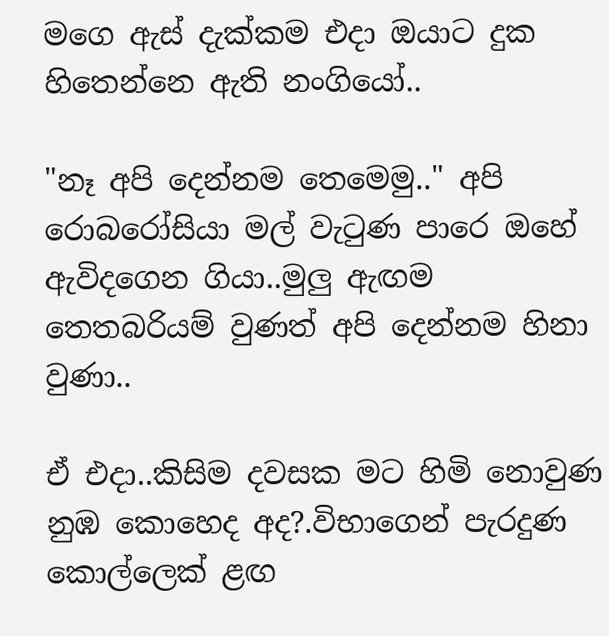මගෙ ඇස් දැක්කම එදා ඔයාට දුක හිතෙන්නෙ ඇති නංගියෝ..

"නෑ අපි දෙන්නම තෙමෙමු.." අපි රොබරෝසියා මල් වැ‍ටුණ පාරෙ ඔහේ ඇවිදගෙන ගියා..මුලු ඇඟම තෙතබරියම් වුණත් අපි දෙන්නම හිනා වුණා..

ඒ එදා..කිසිම දවසක මට හිමි නොවුණ නුඹ කොහෙද අද?.විභාගෙන් පැරදුණ කොල්ලෙක් ළඟ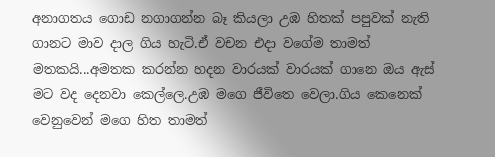අනාගතය ගොඩ නගාගන්න බෑ කියලා උඹ හිතක් පපුවක් නැති ගානට මාව දාල ගිය හැටි.ඒ වචන එදා වගේම තාමත් මතකයි...අමතක කරන්න හදන වාරයක් වාරයක් ගානෙ ඔය ඇස් මට වද දෙනවා කෙල්ලෙ.උඹ මගෙ ජීවිතෙ වෙලා.ගිය කෙනෙක් වෙනුවෙන් මගෙ හිත තාමත්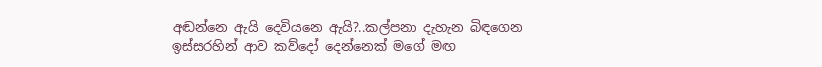අඬන්නෙ ඇයි දෙවියනෙ ඇයි?..කල්පනා දැහැන බිඳගෙන ඉස්සරහින් ආව කව්දෝ දෙන්නෙක් මගේ මඟ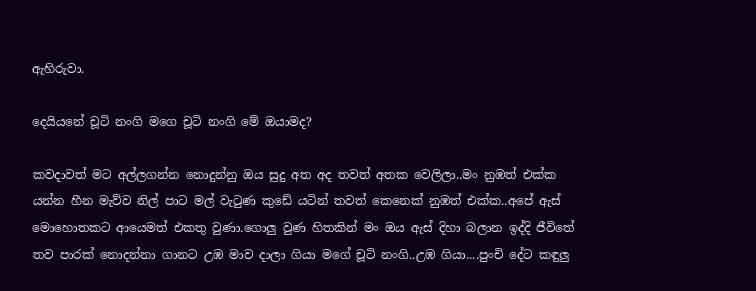ඇහිරුවා.

දෙයියනේ චූටි නංගි මගෙ චූටි නංගි මේ ඔයාමද?

කවදාවත් මට අල්ලගන්න නොදුන්නු ඔය සුදු අත අද තවත් අතක වෙලිලා..මං නුඹත් එක්ක යන්න හීන මැව්ව නිල් පාට මල් වැ‍ටුණ කුඩේ යටින් තවත් කෙනෙක් නුඹත් එක්ක..අපේ ඇස් මොහොතකට ආයෙමත් එකතු වුණා.ගොලු වුණ හිතකින් මං ඔය ඇස් දිහා බලාන ඉද්දි ජීවිතේ තව පාරක් නොදන්නා ගානට උඹ මාව දාලා ගියා මගේ චූටි නංගි..උඹ ගියා....පුංචි දේට කඳුලු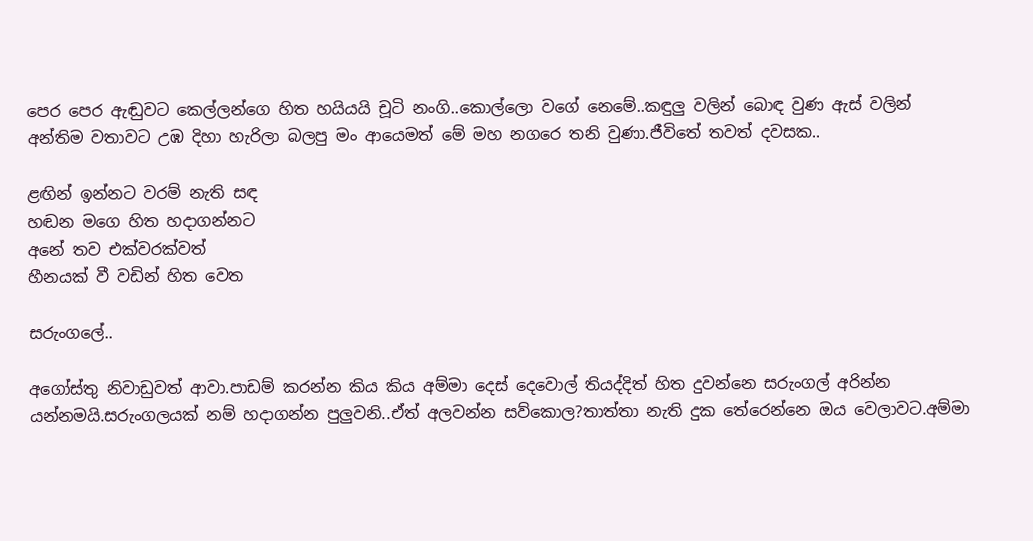පෙර පෙර ඇඬුවට කෙල්ලන්ගෙ හිත හයියයි චූටි නංගි..කොල්ලො වගේ නෙමේ..කඳුලු වලින් බොඳ වුණ ඇස් වලින් අන්තිම වතාවට උඹ දිහා හැරිලා බලපු මං ආයෙමත් මේ මහ නගරෙ තනි වුණා.ජීවිතේ තවත් දවසක..

ළඟින් ඉන්නට වරම් නැති සඳ
හඬන මගෙ හිත හදාගන්නට
අනේ තව එක්වරක්වත්
හීනයක් වී වඩින් හිත වෙත

සරුංගලේ..

අගෝස්තු නිවාඩුවත් ආවා.පාඩම් කරන්න කිය කිය අම්මා දෙස් දෙවොල් තියද්දිත් හිත දුවන්නෙ සරුංගල් අරින්න යන්නමයි.සරුංගලයක් නම් හදාගන්න පුලුවනි..ඒත් අලවන්න සව්කොල?තාත්තා නැති දුක තේරෙන්නෙ ඔය වෙලාවට.අම්මා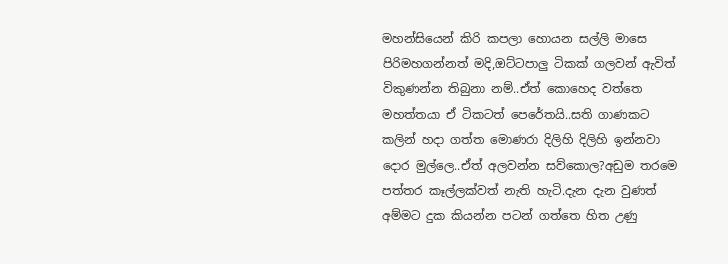මහන්සියෙන් කිරි කපලා හොයන සල්ලි මාසෙ පිරිමහගන්නත් මදි,ඔට්ටපාලු ටිකක් ගලවන් ඇවිත් විකුණන්න තිබුනා නම්..ඒත් කොහෙද වත්තෙ මහත්තයා ඒ ටිකටත් පෙරේතයි..සති ගාණකට කලින් හදා ගත්ත මොණරා දිලිහි දිලිහි ඉන්නවා දොර මුල්ලෙ..ඒත් අලවන්න සව්කොල?අඩුම තරමෙ පත්තර කෑල්ලක්වත් නැති හැටි.දැන දැන වුණත් අම්මට දුක කියන්න පටන් ගත්තෙ හිත උණු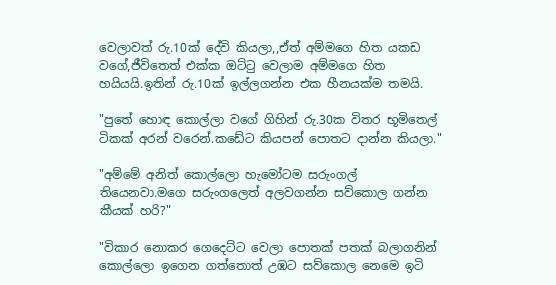වෙලාවත් රු.10ක් දේවි කියලා,,ඒත් අම්මගෙ හිත යකඩ වගේ,ජීවිතෙත් එක්ක ඔට්‍ටු වෙලාම අම්මගෙ හිත හයියයි.ඉතින් රු.10ක් ඉල්ලගන්න එක හීනයක්ම තමයි.

"පුතේ හොඳ කොල්ලා වගේ ගිහින් රු.30ක විතර භූමිතෙල් ටිකක් අරන් වරෙන්.කඩේට කියපන් පොතට දාන්න කියලා."

"අම්මේ අනිත් කොල්ලො හැමෝටම සරුංගල් තියෙනවා.මගෙ සරුංගලෙත් අලවගන්න සව්කොල ගන්න කීයක් හරි?"

"විකාර නොකර ගෙදෙට්ට වෙලා පොතක් පතක් බලාගනින් කොල්ලො ඉගෙන ගත්තොත් උඹට සව්කොල නෙමෙ ඉටි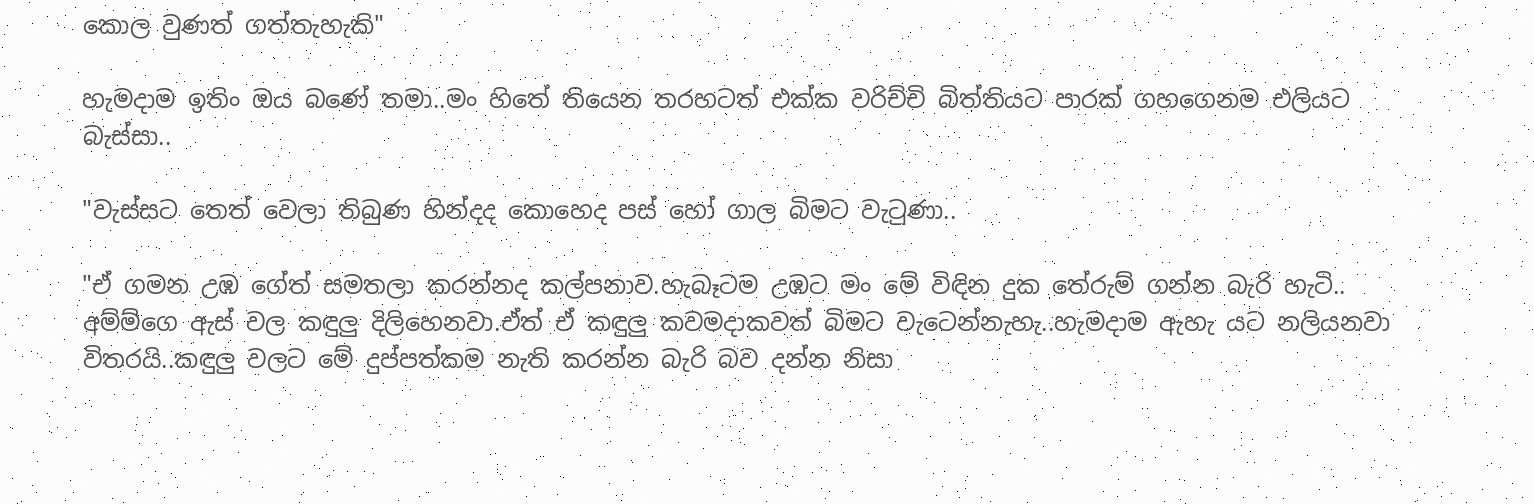කොල වුණත් ගත්තැහැකි"

හැමදාම ඉතිං ඔය බණේ තමා..මං හිතේ තියෙන තරහටත් එක්ක වරිච්චි බිත්තියට පාරක් ගහගෙනම එලියට බැස්සා..

"වැස්සට තෙත් වෙලා තිබුණ හින්දද කොහෙද පස් හෝ ගාල බිමට වැ‍ටුණා..

"ඒ ගමන උඹ ගේත් සමතලා කරන්නද කල්පනාව.හැබෑටම උඹට මං මේ විඳින දුක තේරුම් ගන්න බැරි හැටි..
අම්ම්ගෙ ඇස් වල කඳුලු දිලිහෙනවා.ඒත් ඒ කඳුලු කවමදාකවත් බිමට වැටෙන්නැහැ..හැමදාම ඇහැ යට නලියනවා විතරයි..කඳුලු වලට මේ දුප්පත්කම නැති කරන්න බැරි බව දන්න නිසා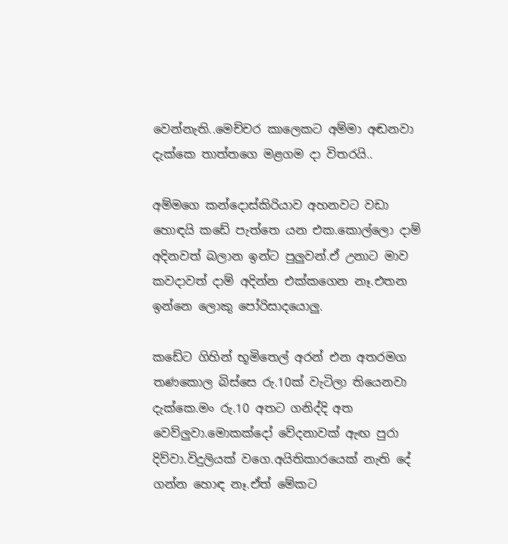වෙන්නැති..මෙච්චර කාලෙකට අම්මා අඬනවා දැක්කෙ තාත්තගෙ මළගම දා විතරයි..

අම්මගෙ කන්දොස්කිරියාව අහනවට වඩා හොඳයි කඩේ පැත්තෙ යන එක.කොල්ලො දාම් අදිනවත් බලාන ඉන්ට පුලුවන්.ඒ උනාට මාව කවදාවත් දාම් අදින්න එක්කගෙන නෑ.එතන ඉන්නෙ ලොකු පෝරිසාදයොලු.

කඩේට ගිහින් භූමිතෙල් අරන් එන අතරමග තණකොල බිස්සෙ රු.10ක් වැටිලා තියෙනවා දැක්කෙ.මං රු.10 අතට ගනිද්දි අත වෙව්ලුවා.මොකක්දෝ වේදනාවක් ඇඟ පුරා දිව්වා.විදුලියක් වගෙ.අයිතිකාරයෙක් නැති දේ ගන්න හොඳ නෑ.ඒත් මේකට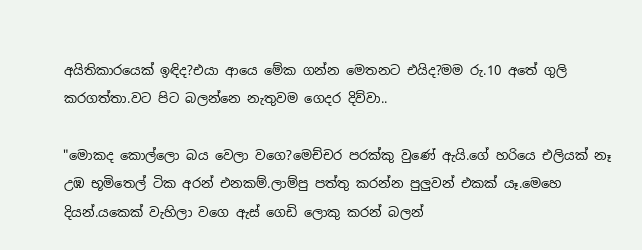අයිතිකාරයෙක් ඉඳිද?එයා ආයෙ මේක ගන්න මෙතනට එයිද?මම රු.10 අතේ ගුලි කරගත්තා.වට පිට බලන්නෙ නැතුවම ගෙදර දිව්වා..

"මොකද කොල්ලො බය වෙලා වගෙ?මෙච්චර පරක්කු වුණේ ඇයි.ගේ හරියෙ එලියක් නෑ උඹ භූමිතෙල් ටික අරන් එනකම්.ලාම්පු පත්තු කරන්න පුලුවන් එකක් යෑ.මෙහෙ දියන්.යකෙක් වැහිලා වගෙ ඇස් ගෙඩි ලොකු කරන් බලන්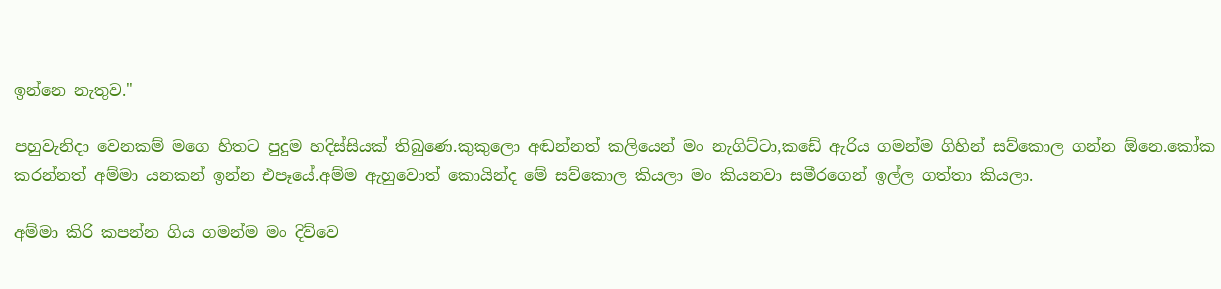ඉන්නෙ නැතුව."

පහුවැනිදා වෙනකම් මගෙ හිතට පුදුම හදිස්සියක් තිබුණෙ.කුකුලො අඬන්නත් කලියෙන් මං නැගිට්ටා,කඩේ ඇරිය ගමන්ම ගිහින් සව්කොල ගන්න ඕනෙ.කෝක කරන්නත් අම්මා යනකන් ඉන්න එපෑයේ.අම්ම ඇහුවොත් කොයින්ද මේ සව්කොල කියලා මං කියනවා සමීරගෙන් ඉල්ල ගත්තා කියලා.

අම්මා කිරි කපන්න ගිය ගමන්ම මං දිව්වෙ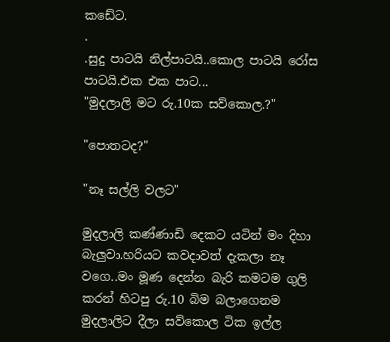කඩේට.
.
.සුදු පාටයි නිල්පාටයි..කොල පාටයි රෝස පාටයි.එක එක පාට...
"මුදලාලි මට රු.10ක සව්කොල.?"

"පොතටද?"

"නෑ සල්ලි වලට"

මුදලාලි කණ්ණාඩි දෙකට යටින් මං දිහා බැලුවා.හරියට කවදාවත් දැකලා නෑ වගෙ..මං මූණ දෙන්න බැරි කමටම ගුලි කරන් හිටපු රු.10 බිම බලාගෙනම මුදලාලිට දීලා සව්කොල ටික ඉල්ල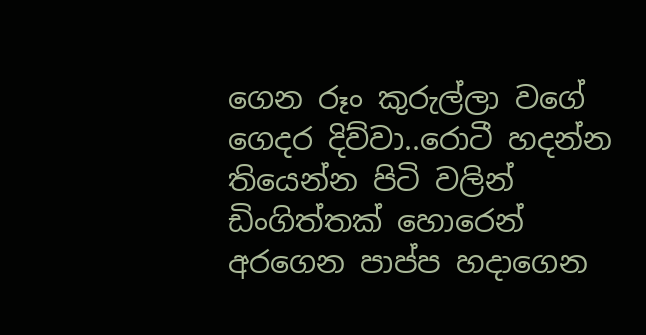ගෙන රූං කුරුල්ලා වගේ ගෙදර දිව්වා..රොටී හදන්න තියෙන්න පිටි වලින් ඩිංගිත්තක් හොරෙන් අරගෙන පාප්ප හදාගෙන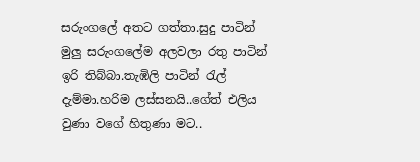සරුංගලේ අතට ගත්තා.සුදු පාටින් මුලු සරුංගලේම අලවලා රතු පාටින් ඉරි තිබ්බා.තැඹිලි පාටින් ‍රැල් දැම්මා.හරිම ලස්සනයි..ගේත් එලිය වුණා වගේ හිතුණා මට..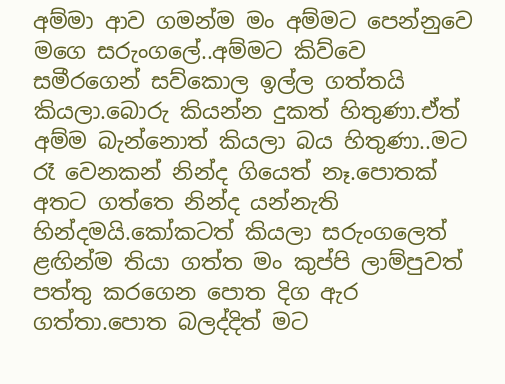අම්මා ආව ගමන්ම මං අම්මට පෙන්නුවෙ මගෙ සරුංගලේ..අම්මට කිව්වෙ සමීරගෙන් සව්කොල ඉල්ල ගත්තයි කියලා.බොරු කියන්න දුකත් හිතුණා.ඒත් අම්ම බැන්නොත් කියලා බය හිතුණා..මට රෑ වෙනකන් නින්ද ගියෙත් නෑ.පොතක් අතට ගත්තෙ නින්ද යන්නැති හින්දමයි.කෝකටත් කියලා සරුංගලෙත් ළඟින්ම තියා ගත්ත මං කුප්පි ලාම්පුවත් පත්තු කරගෙන පොත දිග ඇර ගත්තා.පොත බලද්දිත් මට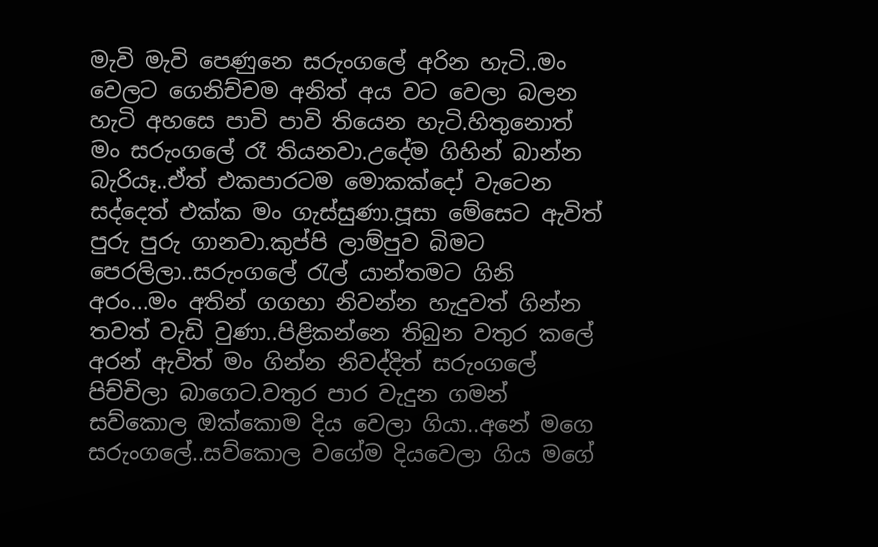මැවි මැවි පෙණුනෙ සරුංගලේ අරින හැටි..මං වෙලට ගෙනිච්චම අනිත් අය වට වෙලා බලන හැටි අහසෙ පාවි පාවි තියෙන හැටි.හිතුනොත් මං සරුංගලේ රෑ තියනවා.උදේම ගිහින් බාන්න බැරියෑ..ඒත් එකපාරටම මොකක්දෝ වැටෙන සද්දෙත් එක්ක මං ගැස්සුණා.පූසා මේසෙට ඇවිත් පුරු පුරු ගානවා.කුප්පි ලාම්පුව බිමට පෙරලිලා..සරුංගලේ ‍රැල් යාන්තමට ගිනි අරං...මං අතින් ගගහා නිවන්න හැදුවත් ගින්න තවත් වැඩි වුණා..පිළිකන්නෙ තිබුන වතුර කලේ අරන් ඇවිත් මං ගින්න නිවද්දිත් සරුංගලේ පිච්චිලා බාගෙට.වතුර පාර වැදුන ගමන් සව්කොල ඔක්කොම දිය වෙලා ගියා..අනේ මගෙ සරුංගලේ..සව්කොල වගේම දියවෙලා ගිය මගේ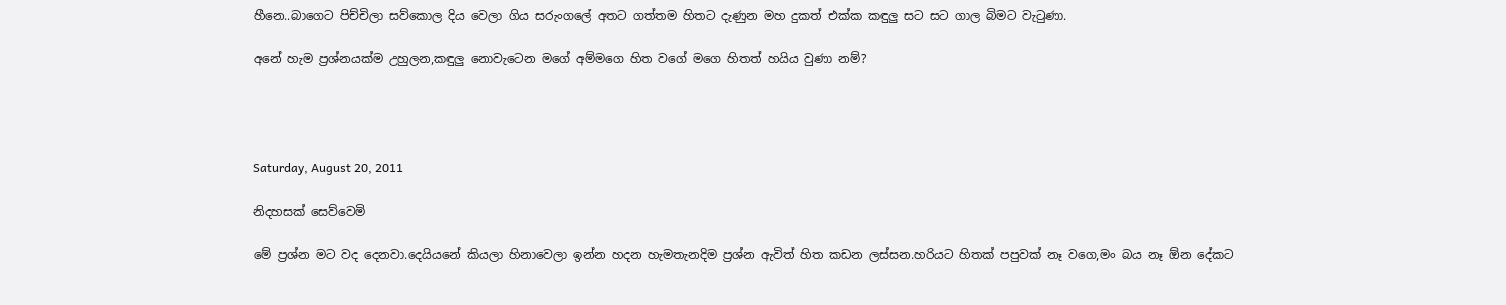හීනෙ..බාගෙට පිච්චිලා සව්කොල දිය වෙලා ගිය සරුංගලේ අතට ගත්තම හිතට දැණුන මහ දුකත් එක්ක කඳුලු සට සට ගාල බිමට වැ‍ටුණා.

අනේ හැම ප්‍රශ්නයක්ම උහුලන,කඳුලු නොවැටෙන මගේ අම්මගෙ හිත වගේ මගෙ හිතත් හයිය වුණා නම්?




Saturday, August 20, 2011

නිදහසක් සෙව්වෙමි

මේ ප්‍රශ්න මට වද දෙනවා.දෙයියනේ කියලා හිනාවෙලා ඉන්න හදන හැමතැනදිම ප්‍රශ්න ඇවිත් හිත කඩන ලස්සන.හරියට හිතක් පපුවක් නෑ වගෙ,මං බය නෑ ඕන දේකට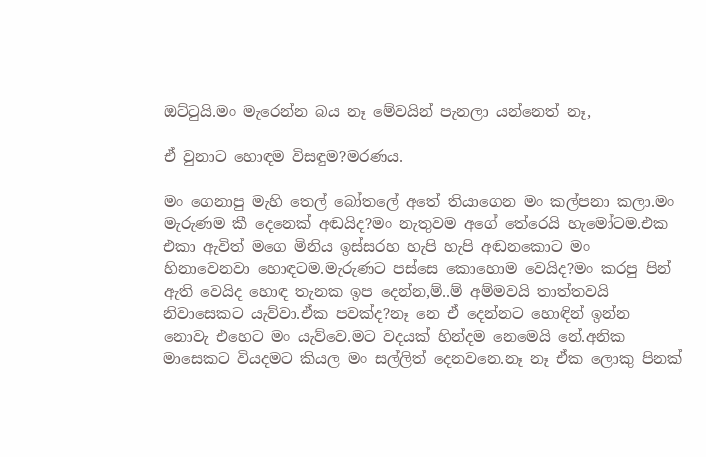ඔට්‍ටුයි.මං මැරෙන්න බය නෑ මේවයින් පැනලා යන්නෙත් නෑ,

ඒ වුනාට හොඳම විසඳුම?මරණය.

මං ගෙනාපු මැහි තෙල් බෝතලේ අතේ තියාගෙන මං කල්පනා කලා.මං මැරුණම කී දෙනෙක් අඬයිද?මං නැතුවම අගේ තේරෙයි හැමෝටම.එක එකා ඇවිත් මගෙ මිනිය ඉස්සරහ හැපි හැපි අඬනකොට මං හිනාවෙනවා හොඳටම.මැරුණට පස්සෙ කොහොම වෙයිද?මං කරපු පින් ඇති වෙයිද හොඳ තැනක ඉප දෙන්න,ම්..ම් අම්මවයි තාත්තවයි නිවාසෙකට යැව්වා.ඒක පවක්ද?නෑ නෙ ඒ දෙන්නට හොඳින් ඉන්න නොවැ එහෙට මං යැව්වෙ.මට වදයක් හින්දම නෙමෙයි නේ.අනික මාසෙකට වියදමට කියල මං සල්ලිත් දෙනවනෙ.නෑ නෑ ඒක ලොකු පිනක්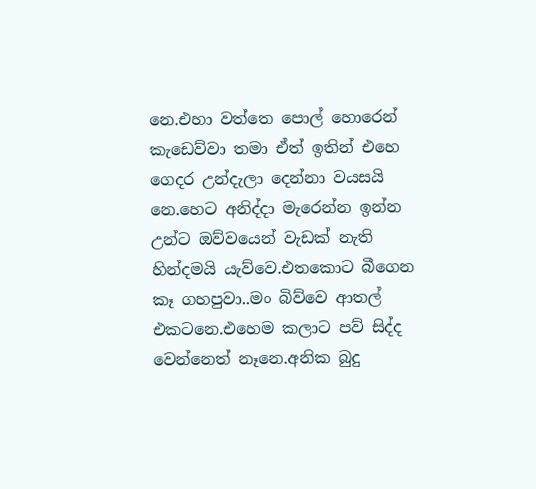නෙ.එහා වත්තෙ පොල් හොරෙන් කැඩෙව්වා තමා ඒත් ඉතින් එහෙ ගෙදර උන්දැලා දෙන්නා වයසයි නෙ.හෙට අනිද්දා මැරෙන්න ඉන්න උන්ට ඔව්වයෙන් වැඩක් නැති හින්දමයි යැව්වෙ.එතකොට බීගෙන කෑ ගහපුවා..මං බිව්වෙ ආතල් එකටනෙ.එහෙම කලාට පව් සිද්ද වෙන්නෙත් නෑනෙ.අනික බුදු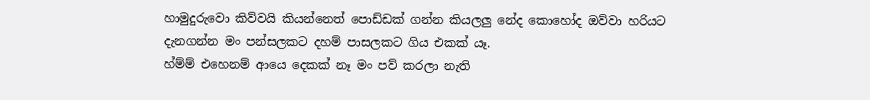හාමුදුරුවො කිව්වයි කියන්නෙත් පොඩ්ඩක් ගන්න කියලලු නේද කොහෝද ඔව්වා හරියට දැනගන්න මං පන්සලකට දහම් පාසලකට ගිය එකක් යෑ.
හ්ම්ම් එහෙනම් ආයෙ දෙකක් නෑ මං පව් කරලා නැති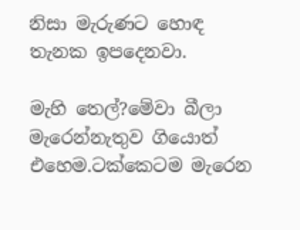නිසා මැරුණට හොඳ තැනක ඉපදෙනවා.

මැහි තෙල්?මේවා බීලා මැරෙන්නැතුව ගියොත් එහෙම.ටක්කෙටම මැරෙන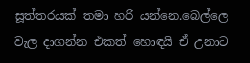සූත්තරයක් තමා හරි යන්නෙ.බෙල්ලෙ වැල දාගන්න එකත් හොඳයි ඒ උනාට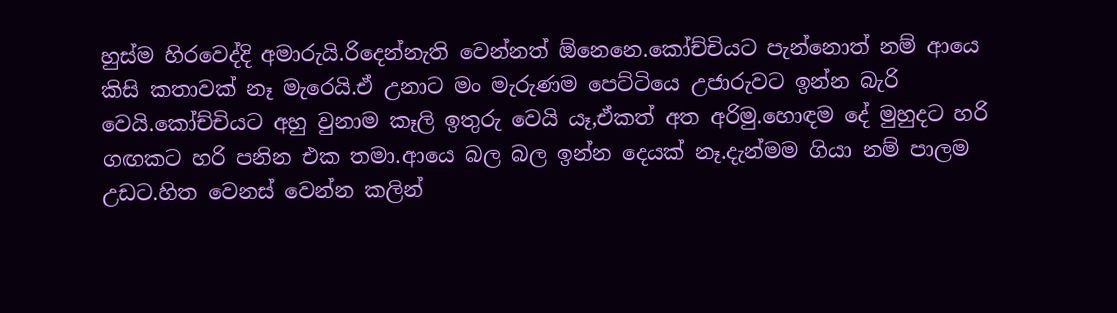හුස්ම හිරවෙද්දි අමාරුයි.රිදෙන්නැති වෙන්නත් ඕනෙනෙ.කෝච්චියට පැන්නොත් නම් ආයෙ කිසි කතාවක් නෑ මැරෙයි.ඒ උනාට මං මැරුණම පෙට්ටියෙ උජාරුවට ඉන්න බැරි වෙයි.කෝච්චියට අහු වුනාම කෑලි ඉතුරු වෙයි යෑ,ඒකත් අත අරිමු.හොඳම දේ මුහුදට හරි ගඟකට හරි පනින එක තමා.ආයෙ බල බල ඉන්න දෙයක් නෑ.දැන්මම ගියා නම් පාලම උඩට.හිත වෙනස් වෙන්න කලින්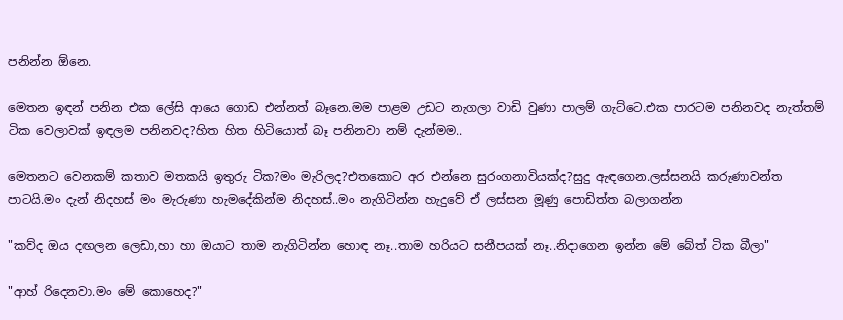පනින්න ඕනෙ.

මෙතන ඉඳන් පනින එක ලේසි ආයෙ ගොඩ එන්නත් බෑනෙ.මම පාළම උඩට නැගලා වාඩි වුණා පාලම් ගැට්ටෙ.එක පාරටම පනිනවද නැත්තම් ටික වෙලාවක් ඉඳලම පනිනවද?හිත හිත හිටියොත් බෑ පනිනවා නම් දැන්මම..

මෙතනට වෙනකම් කතාව මතකයි ඉතුරු ටික?මං මැරිලද?එතකොට අර එන්නෙ සුරංගනාවියක්ද?සුදු ඇඳගෙන.ලස්සනයි කරුණාවන්ත පාටයි.මං දැන් නිදහස් මං මැරුණා හැමදේකින්ම නිදහස්..මං නැගිටින්න හැදුවේ ඒ ලස්සන මූණු පොඩිත්ත බලාගන්න

"කව්ද ඔය දඟලන ලෙඩා,හා හා ඔයාට තාම නැගිටින්න හොඳ නෑ..තාම හරියට සනීපයක් නෑ..නිදාගෙන ඉන්න මේ බේත් ටික බීලා"

"ආහ් රිදෙනවා.මං මේ කොහෙද?"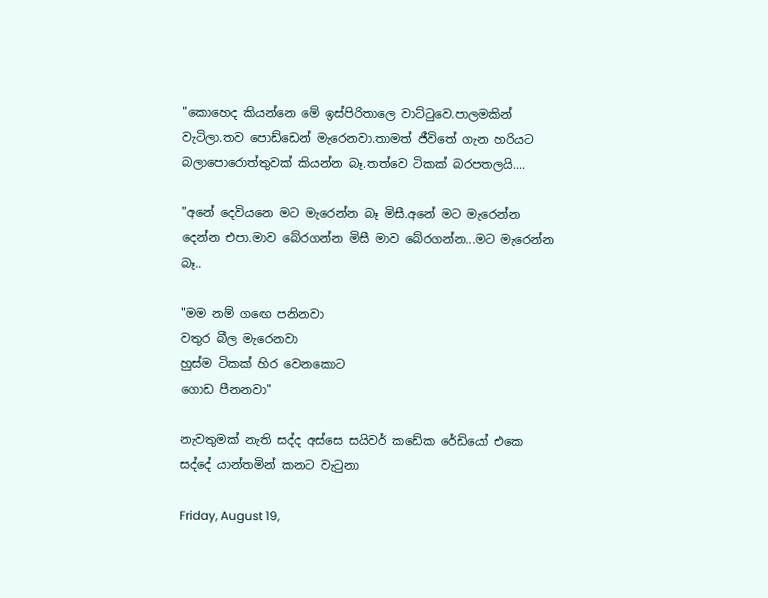"කොහෙද කියන්නෙ මේ ඉස්පිරිතාලෙ වාට්‍ටුවෙ.පාලමකින් වැටිලා.තව පොඩ්ඩෙන් මැරෙනවා.තාමත් ජීවිතේ ගැන හරියට බලාපොරොත්තුවක් කියන්න බෑ.තත්වෙ ටිකක් බරපතලයි....

"අනේ දෙවියනෙ මට මැරෙන්න බෑ මිසී.අනේ මට මැරෙන්න දෙන්න එපා.මාව බේරගන්න මිසී මාව බේරගන්න...මට මැරෙන්න බෑ..

"මම නම් ග‍ඟෙ පනිනවා
වතුර බීල මැරෙනවා
හුස්ම ටිකක් හිර වෙනකොට
ගොඩ පීනනවා"

නැවතුමක් නැති සද්ද අස්සෙ සයිවර් කඩේක රේඩියෝ එකෙ සද්දේ යාන්තමින් කනට වැ‍ටුනා

Friday, August 19,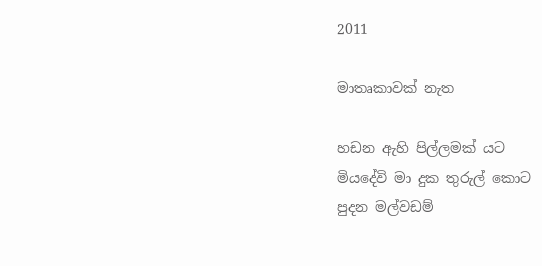2011

මාතෘකාවක් නැත

හඩන ඇහි පිල්ලමක් යට
මියදේවි මා දුක තුරුල් කොට
පුදන මල්වඩම්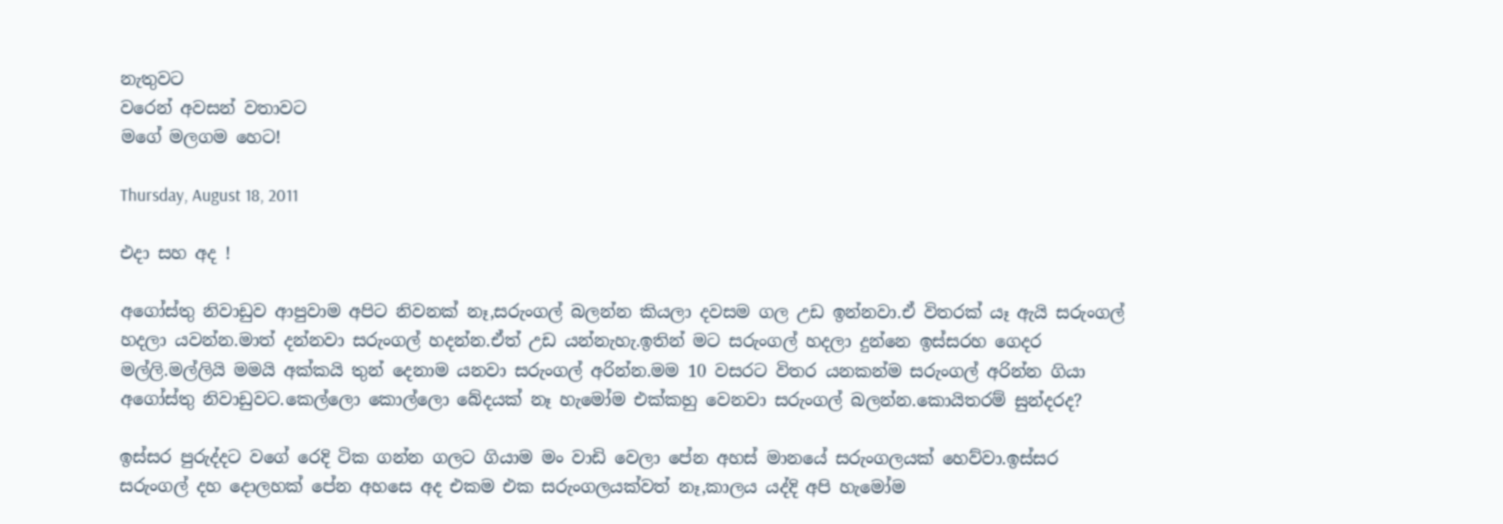නැතුවට
වරෙන් අවසන් වතාවට
මගේ මලගම හෙට!

Thursday, August 18, 2011

එදා සහ අද !

අගෝස්තු නිවාඩුව ආපුවාම අපිට නිවනක් නෑ,සරුංගල් බලන්න කියලා දවසම ගල උඩ ඉන්නවා.ඒ විතරක් යෑ ඇයි සරුංගල් හදලා යවන්න.මාත් දන්නවා සරුංගල් හදන්න.ඒත් උඩ යන්නැහැ.ඉතින් මට සරුංගල් හදලා දුන්නෙ ඉස්සරහ ගෙදර මල්ලි.මල්ලියි මමයි අක්කයි තුන් දෙනාම යනවා සරුංගල් අරින්න.මම 10 වසරට විතර යනකන්ම සරුංගල් අරින්න ගියා අගෝස්තු නිවාඩුවට.කෙල්ලො කොල්ලො බේදයක් නෑ හැමෝම එක්කහු වෙනවා සරුංගල් බලන්න.කොයිතරම් සුන්දරද?

ඉස්සර පුරුද්දට වගේ රෙදි ටික ගන්න ගලට ගියාම මං වාඩි වෙලා පේන අහස් මානයේ සරුංගලයක් හෙව්වා.ඉස්සර සරුංගල් දහ දොලහක් පේන අහසෙ අද එකම එක සරුංගලයක්වත් නෑ,කාලය යද්දි අපි හැමෝම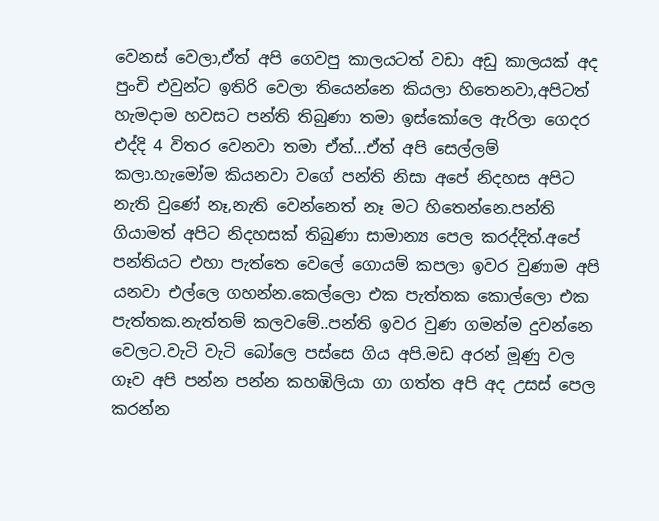වෙනස් වෙලා,ඒත් අපි ගෙවපු කාලයටත් වඩා අඩු කාලයක් අද පුංචි එවුන්ට ඉතිරි වෙලා තියෙන්නෙ කියලා හිතෙනවා,අපිටත් හැමදාම හවසට පන්ති තිබුණා තමා ඉස්කෝලෙ ඇරිලා ගෙදර එද්දි 4 විතර වෙනවා තමා ඒත්...ඒත් අපි සෙල්ලම් කලා.හැමෝම කියනවා වගේ පන්ති නිසා අපේ නිදහස අපිට නැති වුණේ නෑ,නැති වෙන්නෙත් නෑ මට හිතෙන්නෙ.පන්ති ගියාමත් අපිට නිදහසක් තිබුණා සාමාන්‍ය පෙල කරද්දිත්.අපේ පන්තියට එහා පැත්තෙ වෙලේ ගොයම් කපලා ඉවර වුණාම අපි යනවා එල්ලෙ ගහන්න.කෙල්ලො එක පැත්තක කොල්ලො එක පැත්තක.නැත්තම් කලවමේ..පන්ති ඉවර වුණ ගමන්ම දුවන්නෙ වෙලට.වැටි වැටි බෝලෙ පස්සෙ ගිය අපි.මඩ අරන් මූණු වල ගෑව අපි පන්න පන්න කහඹිලියා ගා ගත්ත අපි අද උසස් පෙල කරන්න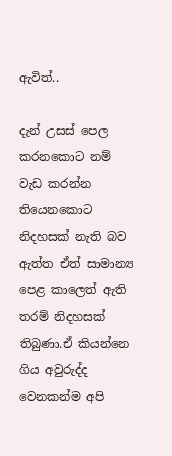ඇවිත්..

දැන් උසස් පෙල කරනකොට නම් වැඩ කරන්න තියෙනකොට නිදහසක් නැති බව ඇත්ත ඒත් සාමාන්‍ය පෙළ කාලෙත් ඇති තරම් නිදහසක් තිබුණා.ඒ කියන්නෙ ගිය අවුරුද්ද වෙනකන්ම අපි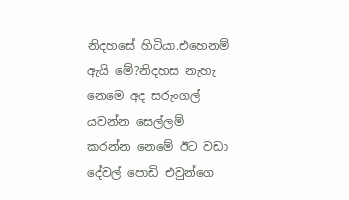නිදහසේ හිටියා.එහෙනම් ඇයි මේ?නිදහස නැහැ නෙමෙ අද සරුංගල් යවන්න සෙල්ලම් කරන්න නෙමේ ඊට වඩා දේවල් පොඩි එවුන්ගෙ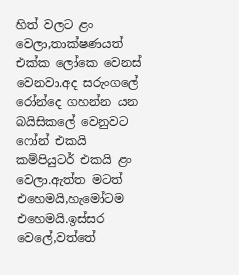හිත් වලට ළං වෙලා,තාක්ෂණයත් එක්ක ලෝකෙ වෙනස් වෙනවා.අද සරුංගලේ රෝන්දෙ ගහන්න යන බයිසිකලේ වෙනුවට ෆෝන් එකයි කම්පියුටර් එකයි ළං වෙලා.ඇත්ත මටත් එහෙමයි,හැමෝටම එහෙමයි.ඉස්සර වෙලේ,වත්තේ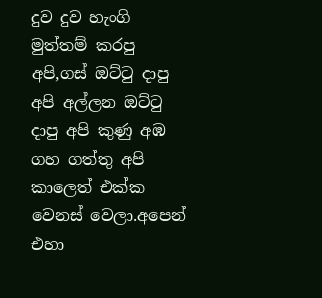දුව දුව හැංගි මුත්තම් කරපු අපි,ගස් ඔට්‍ටු දාපු අපි අල්ලන ඔට්‍ටු දාපු අපි කුණු අඹ ගහ ගත්තු අපි කාලෙත් එක්ක වෙනස් වෙලා.අපෙන් එහා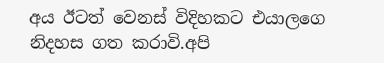අය ඊටත් වෙනස් විදිහකට එයාලගෙ නිදහස ගත කරාවි.අපි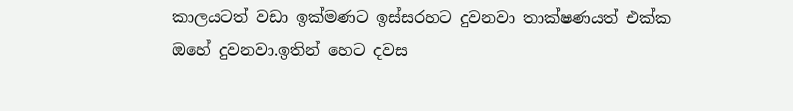කාලයටත් වඩා ඉක්මණට ඉස්සරහට දුවනවා තාක්ෂණයත් එක්ක ඔහේ දුවනවා.ඉතින් හෙට දවස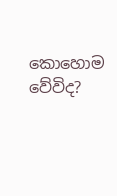කොහොම වේවිද?